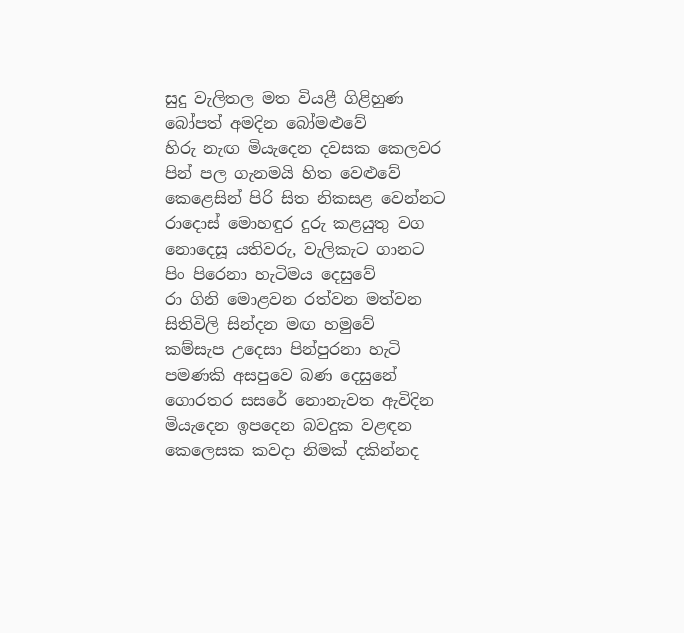සුදු වැලිතල මත වියළී ගිළිහුණ
බෝපත් අමදින බෝමළුවේ
හිරු නැඟ මියැදෙන දවසක කෙලවර
පින් පල ගැනමයි හිත වෙළුවේ
කෙළෙසින් පිරි සිත නිකසළ වෙන්නට
රාදොස් මොහඳුර දුරු කළයුතු වග
නොදෙසූ යතිවරු, වැලිකැට ගානට
පිං පිරෙනා හැටිමය දෙසුවේ
රා ගිනි මොළවන රත්වන මත්වන
සිතිවිලි සින්දන මඟ හමුවේ
කම්සැප උදෙසා පින්පුරනා හැටි
පමණකි අසපුවෙ බණ දෙසුනේ
ගොරතර සසරේ නොනැවත ඇවිදින
මියැදෙන ඉපදෙන බවදුක වළඳන
කෙලෙසක කවදා නිමක් දකින්නද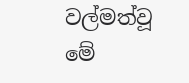වල්මත්වූ මේ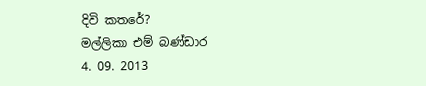දිවි කතරේ?
මල්ලිකා එම් බණ්ඩාර
4. 09. 2013